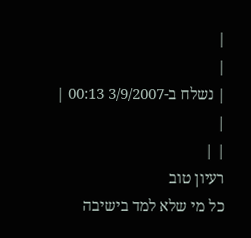|
|
| נשלח ב-3/9/2007 00:13 |
|
| |
רעיון טוב
כל מי שלא למד בישיבה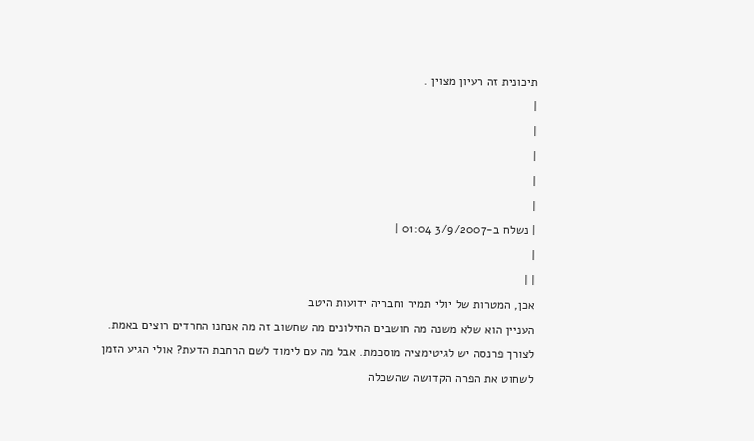תיכונית זה רעיון מצוין .
|
|
|
|
|
| נשלח ב-3/9/2007 01:04 |
|
| |
אכן, המטרות של יולי תמיר וחבריה ידועות היטב
העניין הוא שלא משנה מה חושבים החילונים מה שחשוב זה מה אנחנו החרדים רוצים באמת.
לצורך פרנסה יש לגיטימציה מוסכמת. אבל מה עם לימוד לשם הרחבת הדעת? אולי הגיע הזמן לשחוט את הפרה הקדושה שהשכלה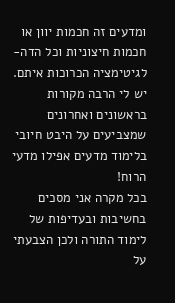ומדעים זה חכמות יוון או חכמות חיצוניות וכל הדה-לגיטימציה הכרוכות איתם. יש לי הרבה מקורות בראשונים ואחרונים שמצביעים על היבט חיובי בלימוד מדעים אפילו מדעי הרוח!
בכל מקרה אני מסכים בחשיבות ובעדיפות של לימוד התורה ולכן הצבעתי על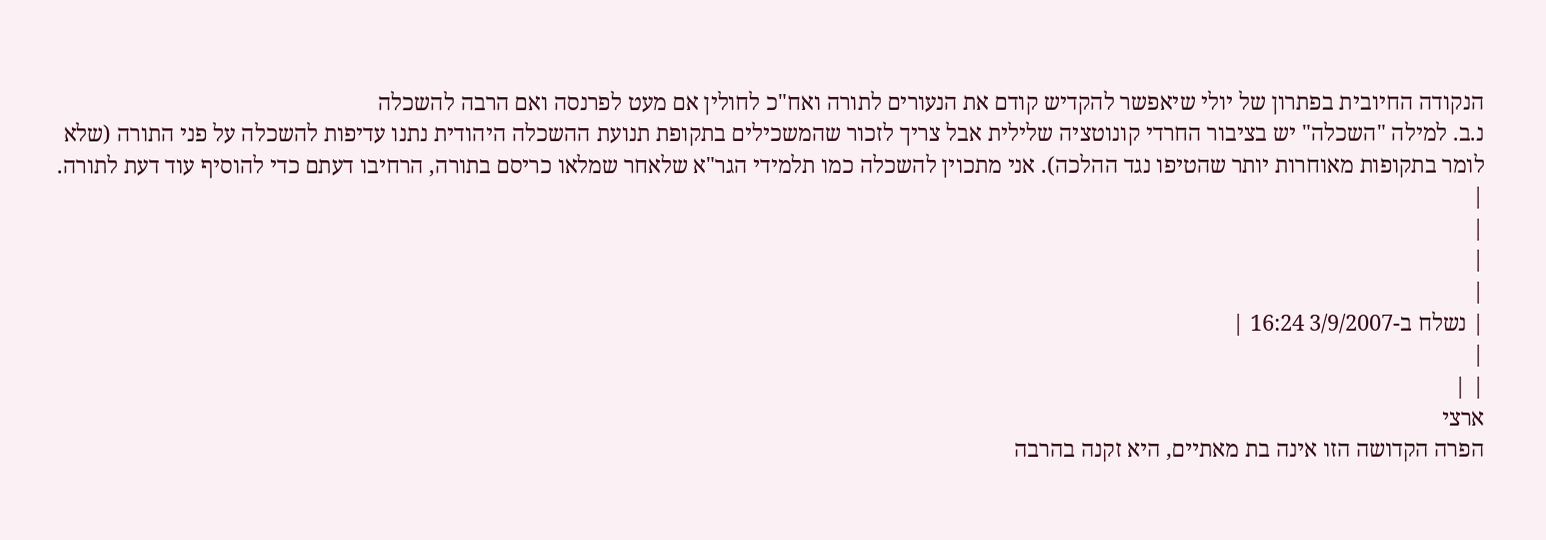הנקודה החיובית בפתרון של יולי שיאפשר להקדיש קודם את הנעורים לתורה ואח"כ לחולין אם מעט לפרנסה ואם הרבה להשכלה
נ.ב. למילה "השכלה" יש בציבור החרדי קונוטציה שלילית אבל צריך לזכור שהמשכילים בתקופת תנועת ההשכלה היהודית נתנו עדיפות להשכלה על פני התורה (שלא לומר בתקופות מאוחרות יותר שהטיפו נגד ההלכה). אני מתכוין להשכלה כמו תלמידי הגר"א שלאחר שמלאו כריסם בתורה, הרחיבו דעתם כדי להוסיף עוד דעת לתורה.
|
|
|
|
| נשלח ב-3/9/2007 16:24 |
|
| |
ארצי
הפרה הקדושה הזו אינה בת מאתיים, היא זקנה בהרבה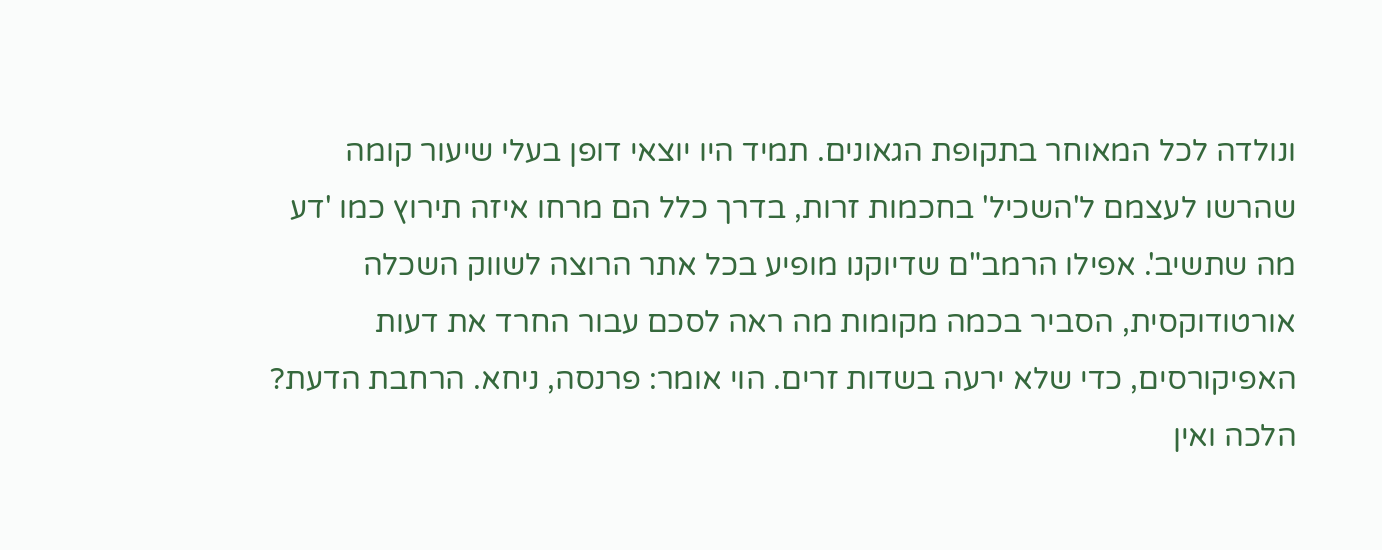ונולדה לכל המאוחר בתקופת הגאונים. תמיד היו יוצאי דופן בעלי שיעור קומה שהרשו לעצמם ל'השכיל' בחכמות זרות, בדרך כלל הם מרחו איזה תירוץ כמו 'דע מה שתשיב'. אפילו הרמב"ם שדיוקנו מופיע בכל אתר הרוצה לשווק השכלה אורטודוקסית, הסביר בכמה מקומות מה ראה לסכם עבור החרד את דעות האפיקורסים, כדי שלא ירעה בשדות זרים. הוי אומר: פרנסה, ניחא. הרחבת הדעת? הלכה ואין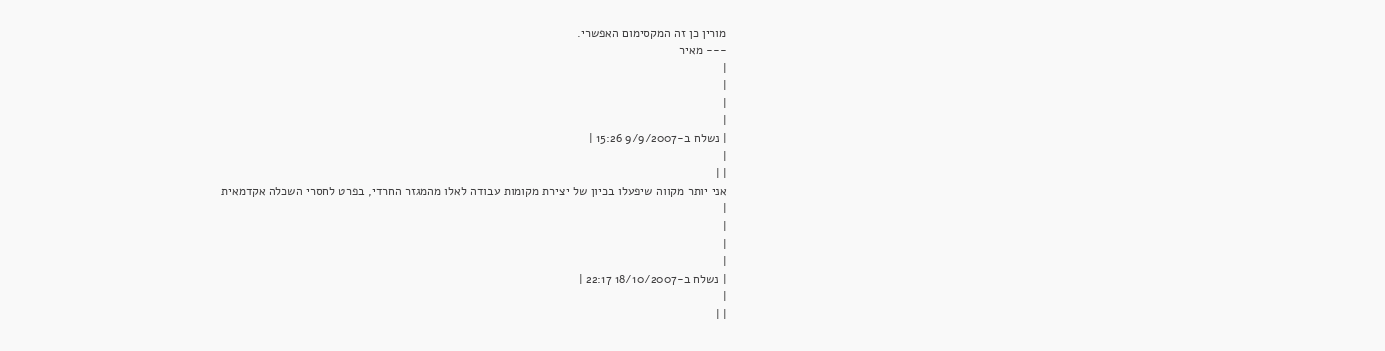מורין כן זה המקסימום האפשרי.
--- מאיר
|
|
|
|
| נשלח ב-9/9/2007 15:26 |
|
| |
אני יותר מקווה שיפעלו בכיון של יצירת מקומות עבודה לאלו מהמגזר החרדי, בפרט לחסרי השכלה אקדמאית
|
|
|
|
| נשלח ב-18/10/2007 22:17 |
|
| |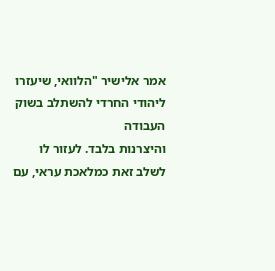אמר אלישיר "הלוואי, שיעזרו ליהודי החרדי להשתלב בשוק העבודה
והיצרנות בלבד. לעזור לו לשלב זאת כמלאכת עראי, עם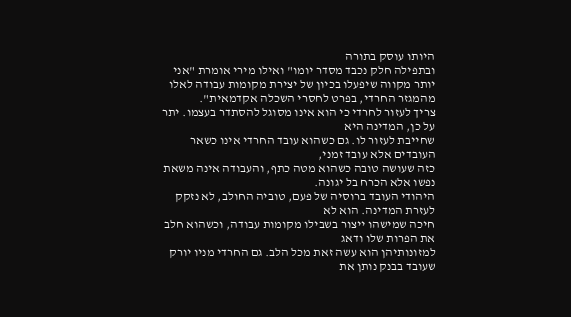היותו עוסק בתורה
ובתפילה חלק נכבד מסדר יומו" ואילו מירי אומרת "אני יותר מקווה שיפעלו בכיון של יצירת מקומות עבודה לאלו מהמגזר החרדי, בפרט לחסרי השכלה אקדמאית".
צריך לעזור לחרדי כי הוא אינו מסוגל להסתדר בעצמו. יתר על כן, המדינה היא
שחייבת לעזור לו. גם כשהוא עובד החרדי אינו כשאר העובדים אלא עובד זמני,
כזה שעושה טובה כשהוא מטה כתף, והעבודה אינה משאת נפשו אלא הכרח בל יגונה.
היהודי העובד ברוסיה של פעם, טוביה החולב, לא נזקק לעזרת המדינה. הוא לא
חיכה שמישהו ייצור בשבילו מקומות עבודה, וכשהוא חלב את הפרות שלו ודאג
למזונותיהן הוא עשה זאת מכל הלב. גם החרדי מניו יורק שעובד בבנק נותן את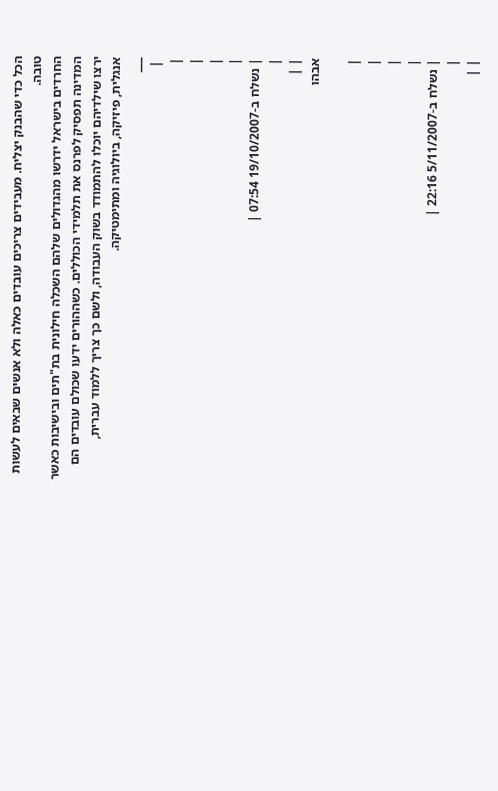הכל כדי שהבנק יצליח. מעבידים צריכים עובדים כאלה ולא אנשים שבאים לעשות
טובה.
החרדים בישראל ידרשו מהגדולים שלהם השכלה חילונית בת"תים ובישיבות כאשר
המדינה תפסיק לפרנס את תלמידי הכוללים. כשההורים ידעו שכולם עובדים הם
ירצו שילדיהם יוכלו להתמודד בשוק העבודה, ולשם כך צריך ללמוד עברית,
אנגלית, פיזיקה, ביולוגיה ומתימטיקה.
___
 |
|
|
|
|
| נשלח ב-19/10/2007 07:54 |
|
| |
אבהו

|
|
|
|
| נשלח ב-5/11/2007 22:16 |
|
| |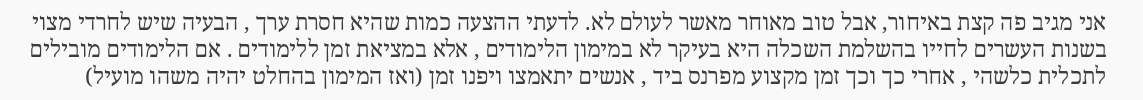אני מגיב פה קצת באיחור, אבל טוב מאוחר מאשר לעולם לא. לדעתי ההצעה כמות שהיא חסרת ערך , הבעיה שיש לחרדי מצוי בשנות העשרים לחייו בהשלמת השכלה היא בעיקר לא במימון הלימודים , אלא במציאת זמן ללימודים . אם הלימודים מובילים לתכלית כלשהי , אחרי כך וכך זמן מקצוע מפרנס ביד , אנשים יתאמצו ויפנו זמן (ואז המימון בהחלט יהיה משהו מועיל)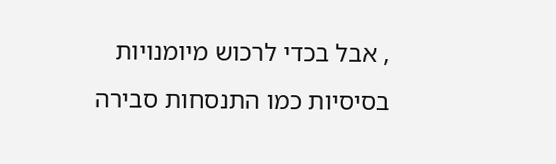, אבל בכדי לרכוש מיומנויות בסיסיות כמו התנסחות סבירה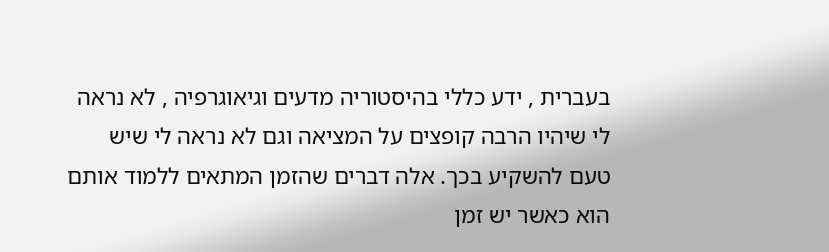בעברית , ידע כללי בהיסטוריה מדעים וגיאוגרפיה , לא נראה לי שיהיו הרבה קופצים על המציאה וגם לא נראה לי שיש טעם להשקיע בכך. אלה דברים שהזמן המתאים ללמוד אותם הוא כאשר יש זמן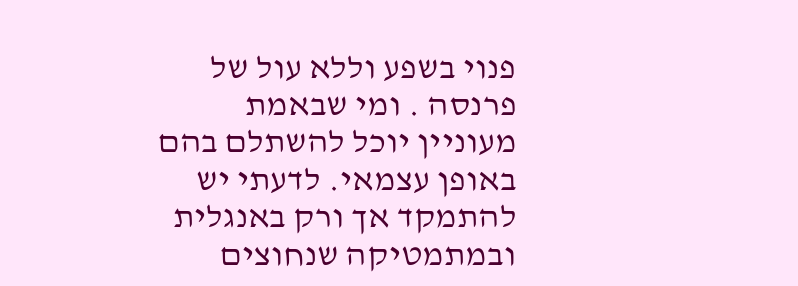פנוי בשפע וללא עול של פרנסה . ומי שבאמת מעוניין יוכל להשתלם בהם באופן עצמאי. לדעתי יש להתמקד אך ורק באנגלית ובמתמטיקה שנחוצים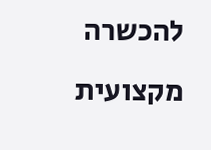להכשרה מקצועית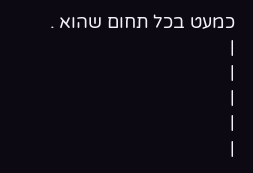כמעט בכל תחום שהוא .
|
|
|
|
|